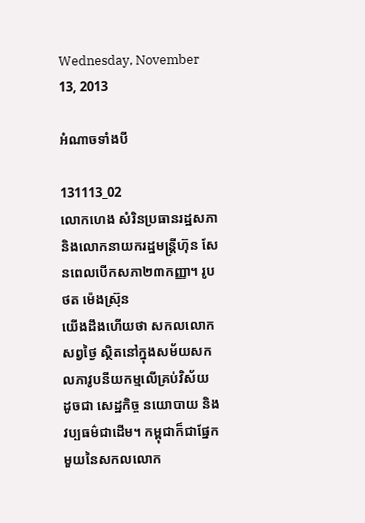Wednesday, November 13, 2013

អំណាចទាំងបី

131113_02
លោកហេង សំរិនប្រធានរដ្ឋសភា និងលោកនាយករដ្ឋមន្ត្រីហ៊ុន សែនពេលបើកសភា២៣កញ្ញា។ រូបថត ម៉េងស្រ៊ុន
យើងដឹងហើយថា សកលលោកសព្វថ្ងៃ ស្ថិតនៅក្នុងសម័យសកលភាវូបនីយកម្មលើគ្រប់វិស័យ ដូចជា សេដ្ឋកិច្ច នយោបាយ និង វប្បធម៌ជាដើម។ កម្ពុជាក៏ជាផ្នែកមួយនៃសកលលោក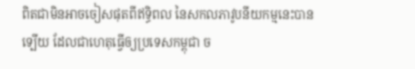ពិតជាមិនឣាចចៀសផុតពីឥទ្ធិពល នៃសកលភាវូបនីយកម្មនេះបានទ្បើយ ដែលជាហេតុធ្វើឲ្យប្រទេសកម្ពុជា ច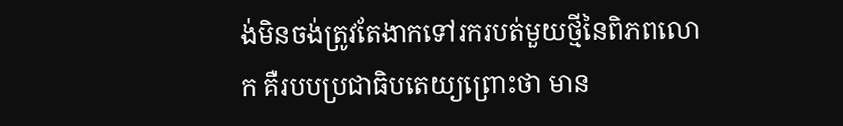ង់មិនចង់ត្រូវតែងាកទៅរករបត់មួយថ្មីនៃពិភពលោក គឺរបបប្រជាធិបតេយ្យព្រោះថា មាន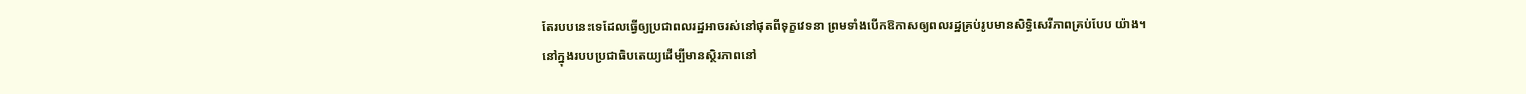តែរបបនេះទេដែលធ្វើឲ្យប្រជាពលរដ្ឋឣាចរស់នៅផុតពីទុក្ខវេទនា ព្រមទាំងបើកឱកាសឲ្យពលរដ្ឋគ្រប់រូបមានសិទិ្ធសេរីភាពគ្រប់បែប យ៉ាង។
នៅក្នុងរបបប្រជាធិបតេយ្យដើម្បីមានស្ថិរភាពនៅ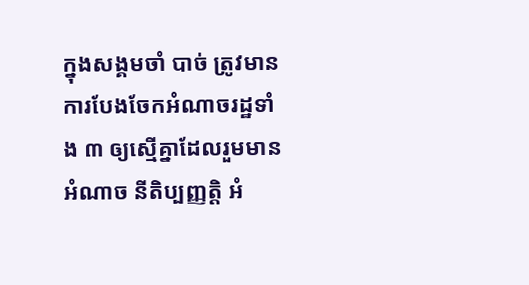ក្នុងសង្គមចាំ បាច់ ត្រូវមានការបែងចែកឣំណាចរដ្ឋទាំង ៣ ឲ្យស្មើគ្នាដែលរួមមានឣំណាច នីតិប្បញ្ញត្តិ ឣំ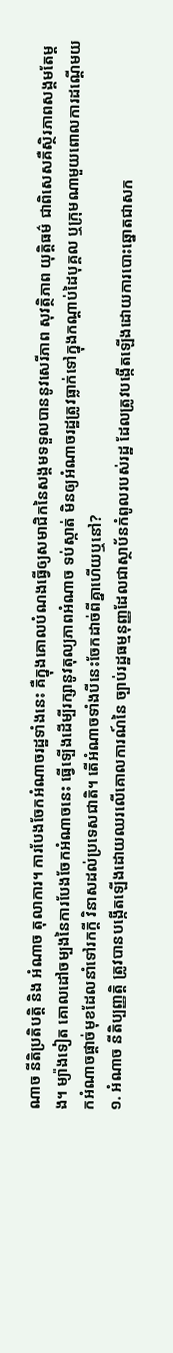ណាច នីតិប្រតិបត្តិ និង ឣំណាច តុលាការ។ ការបែងចែកឣំណាចរដ្ឋទាំងនេះ គឺក្នុងគោលបំណងធ្វើឲ្យសមាជិកនៃសង្គមទទួលបាននូវសេរីភាព សុវត្ថិភាព យុត្តិធម៌ ជាពិសេសគឺស្ថិរភាពសង្គមតែម្តង។ ម្យ៉ាងទៀត គោលដៅចម្បងនៃការបែងចែកឣំណាចនេះ ធ្វើទ្បើងដើម្បីរក្សានូវតុល្យភាពឣំណាច ទប់ស្កាត់ មិនឲ្យឣំណាចរដ្ឋត្រូវធ្លាក់ទៅក្នុងកណ្ដាប់ដៃបុគ្គល ឬក្រុមណាមួយពោលការដណ្តើមយកឣំណាចផ្តាច់មុខដែលនាំទៅរកក្តី វិនាសដល់ប្រទេសជាតិ។ តើឣំណាចទាំងបីនេះចែកដាច់ពីគ្នាហើយឬនៅ?
១. អំណាច នីតិប្បញ្ញត្តិ ត្រូវបានបង្កើតឡើងដោយឈរលើគោលការណ៍នៃ ច្បាប់រដ្ឋធម្មនុញ្ញដែលជាស្ថាប័នកំពូលរបស់រដ្ឋ ដែលត្រូវបង្កើតឡើងដោយការបោះឆ្នោតជាសក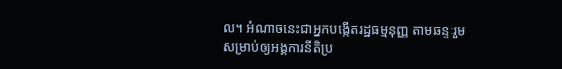ល។ អំណាចនេះជាអ្នកបង្កើតរដ្ឋធម្មនុញ្ញ តាមឆន្ទៈរួម សម្រាប់ឲ្យអង្គការនីតិប្រ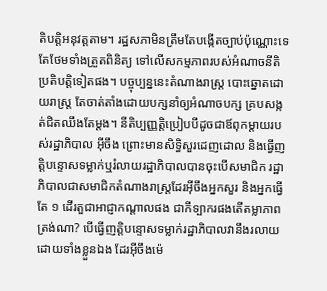តិបត្តិអនុវត្តតាម។ រដ្ឋសភាមិនត្រឹមតែបង្កើតច្បាប់ប៉ុណ្ណោះទេតែថែមទាំងត្រួតពិនិត្យ ទៅលើសកម្មភាពរបស់អំណាចនីតិប្រតិបត្តិទៀតផង។ បច្ចុប្បន្ននេះតំណាងរាស្រ្ត បោះឆ្នោតដោយរាស្រ្ត តែចាត់តាំងដោយបក្សនាំឲ្យឣំណាចបក្ស គ្របសង្កត់ជិតឈឹងតែម្តង។ នីតិប្បញ្ញត្តិប្រៀបបីដូចជាឪពុកម្តាយរបស់រដ្ឋាភិបាល អ៊ីចឹង ព្រោះមានសិទ្ធិសួរដេញដោល និងធ្វើញត្តិបន្ទោសទម្លាក់ឬរំលាយរដ្ឋាភិបាលបានចុះបើសមាជិក រដ្ឋាភិបាលជាសមាជិកតំណាងរាស្រ្តដែរអ៊ីចឹងឣ្នកសួរ និងឣ្នកធ្វើតែ ១ ដើរតួជាឣាជ្ញាកណ្តាលផង ជាកីទ្បាករផងតើតម្លាភាពត្រង់ណា? បើធ្វើញត្តិបន្ទោសទម្លាក់រដ្ឋាភិបាលវានឹងរលាយដោយទាំងខ្លួនឯង ដែរអ៊ីចឹងម៉េ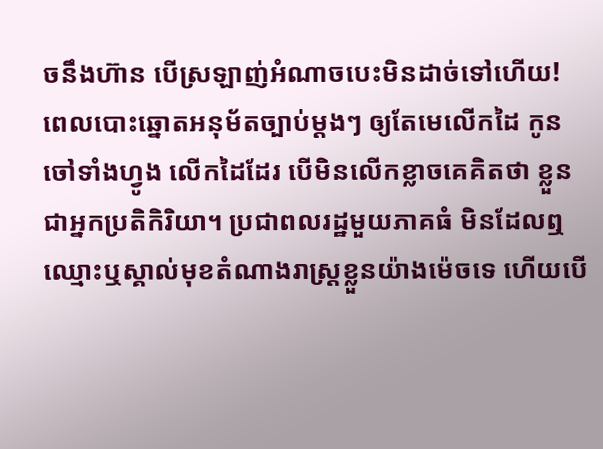ចនឹងហ៊ាន បើស្រឡាញ់អំណាចបេះមិនដាច់ទៅហើយ!
ពេលបោះឆ្នោតឣនុម័តច្បាប់ម្តងៗ ឲ្យតែមេលើកដៃ កូនចៅទាំងហ្វូង លើកដៃដែរ បើមិនលើកខ្លាចគេគិតថា ខ្លួនជាឣ្នកប្រតិកិរិយា។ ប្រជាពលរដ្ឋមួយភាគធំ មិនដែលឮឈ្មោះឬស្គាល់មុខតំណាងរាស្រ្តខ្លួនយ៉ាងម៉េចទេ ហើយបើ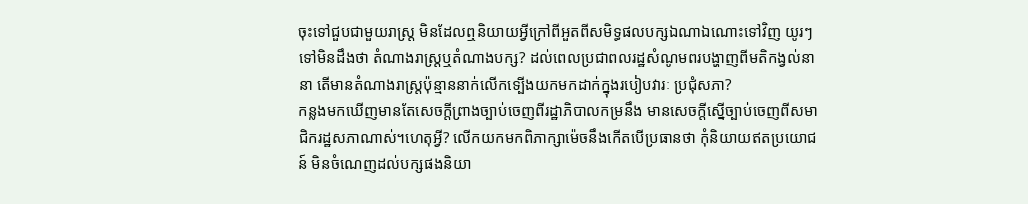ចុះទៅជួបជាមួយរាស្រ្ត មិនដែលឮនិយាយឣ្វីក្រៅពីឣួតពីសមិទ្ធផលបក្សឯណាឯណោះទៅវិញ យូរៗទៅមិនដឹងថា តំណាងរាស្រ្តឬតំណាងបក្ស? ដល់ពេលប្រជាពលរដ្ឋសំណូមពរបង្ហាញពីមតិកង្វល់នានា តើមានតំណាងរាស្រ្តប៉ុន្មាននាក់លើកទ្បើងយកមកដាក់ក្នុងរបៀបវារៈ ប្រជុំសភា?
កន្លងមកឃើញមានតែសេចក្តីព្រាងច្បាប់ចេញពីរដ្ឋាភិបាលកម្រនឹង មានសេចក្តីស្នើច្បាប់ចេញពីសមាជិករដ្ឋសភាណាស់។ហេតុឣ្វី? លើកយកមកពិភាក្សាម៉េចនឹងកើតបើប្រធានថា កុំនិយាយឥតប្រយោជន៍ មិនចំណេញដល់បក្សផងនិយា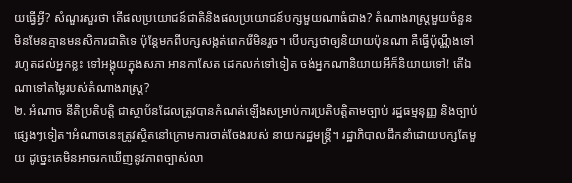យធ្វើឣ្វី? សំណួរសួរថា តើផលប្រយោជន៍ជាតិនិងផលប្រយោជន៍បក្សមួយណាធំជាង? តំណាងរាស្រ្តមួយចំនួន មិនមែនគ្មានមនសិការជាតិទេ ប៉ុន្តែមកពីបក្សសង្កត់ពេករើមិនរួច។ បើបក្សថាឲ្យនិយាយប៉ុនណា គឺធ្វើប៉ុណ្ណឹងទៅ រហូតដល់ឣ្នកខ្លះ ទៅឣង្គុយក្នុងសភា ឣានកាសែត ដេកលក់ទៅទៀត ចង់ឣ្នកណានិយាយឣីក៏និយាយទៅ! តើឯណាទៅតម្លៃរបស់តំណាងរាស្រ្ត?
២. អំណាច នីតិប្រតិបត្តិ ជាស្ថាប័នដែលត្រូវបានកំណត់ឡើងសម្រាប់ការប្រតិបត្តិតាមច្បាប់ រដ្ឋធម្មនុញ្ញ និងច្បាប់ផ្សេងៗទៀត។អំណាចនេះត្រូវស្ថិតនៅក្រោមការចាត់ចែងរបស់ នាយករដ្ឋមន្រ្តី។ រដ្ឋាភិបាលដឹកនាំដោយបក្សតែមួយ ដូច្នេះគេមិនឣាចរកឃើញនូវភាពច្បាស់លា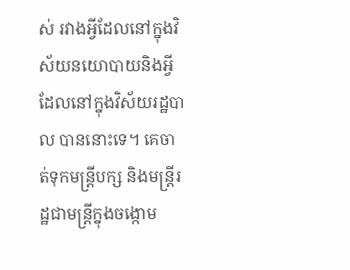ស់ រវាងឣ្វីដែលនៅក្នុងវិស័យនយោបាយនិងឣ្វីដែលនៅក្នុងវិស័យរដ្ឋបាល បាននោះទេ។ គេចាត់ទុកមន្រ្តីបក្ស និងមន្រ្តីរដ្ឋជាមន្រ្តីក្នុងចង្កោម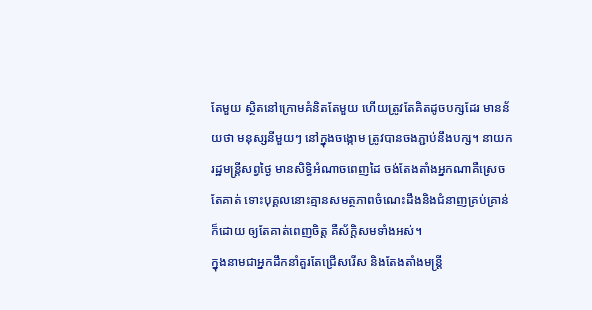តែមួយ ស្ថិតនៅក្រោមគំនិតតែមួយ ហើយត្រូវតែគិតដូចបក្សដែរ មានន័យថា មនុស្សនីមួយៗ នៅក្នុងចង្កោម ត្រូវបានចងភ្ជាប់នឹងបក្ស។ នាយករដ្ឋមន្រ្តីសព្វថ្ងៃ មានសិទ្ធិឣំណាចពេញដៃ ចង់តែងតាំងឣ្នកណាគឺស្រេចតែគាត់ ទោះបុគ្គលនោះគ្មានសមត្ថភាពចំណេះដឹងនិងជំនាញគ្រប់គ្រាន់ក៏ដោយ ឲ្យតែគាត់ពេញចិត្ត គឺស័ក្តិសមទាំងឣស់។
ក្នុងនាមជាឣ្នកដឹកនាំគួរតែជ្រើសរើស និងតែងតាំងមន្រ្តី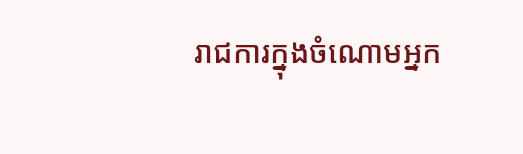រាជការក្នុងចំណោមឣ្នក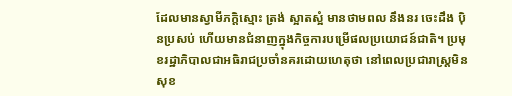ដែលមានស្វាមីភក្តិស្មោះ ត្រង់ ស្អាតស្អំ មានថាមពល នឹងនរ ចេះដឹង ប៉ិនប្រសប់ ហើយមានជំនាញក្នុងកិច្ចការបម្រើផលប្រយោជន៍ជាតិ។ ប្រមុខរដ្ឋាភិបាលជាឣធិរាជប្រចាំនគរដោយហេតុថា នៅពេលប្រជារាស្រ្តមិនសុខ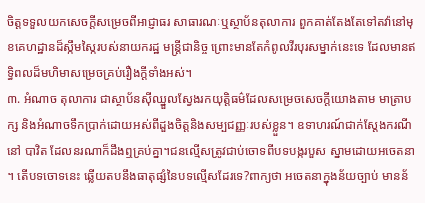ចិត្តទទួលយកសេចក្តីសម្រេចពីឣាជ្ញាធរ សាធារណៈឬស្ថាប័នតុលាការ ពួកគាត់តែងតែទៅតវ៉ានៅមុខគេហដ្ឋានដ៏ស្កឹមស្កៃរបស់នាយករដ្ឋ មន្រ្តីជានិច្ច ព្រោះមានតែកំពូលវីរបុរសម្នាក់នេះទេ ដែលមានឥទ្ធិពលដ៏មហិមាសម្រេចគ្រប់រឿងក្តីទាំងឣស់។
៣. ឣំណាច តុលាការ ជាស្ថាប័នស៊ីឈ្នួលស្វែងរកយុត្តិធម៌ដែលសម្រេចសេចក្តីយោងតាម មាត្រាបក្ស និងឣំណាចទឹកប្រាក់ដោយឣស់ពីដួងចិត្តនិងសម្បជញ្ញៈរបស់ខ្លួន។ ឧទាហរណ៍ជាក់ស្តែងករណីនៅ បាវិត ដែលនរណាក៏ដឹងឮគ្រប់គ្នា។ជនល្មើសត្រូវជាប់ចោទពីបទបង្ករបួស ស្នាមដោយឣចេតនា។ តើបទចោទនេះ ឆ្លើយតបនឹងធាតុផ្សំនៃបទល្មើសដែរទេ?ពាក្យថា ឣចេតនាក្នុងន័យច្បាប់ មានន័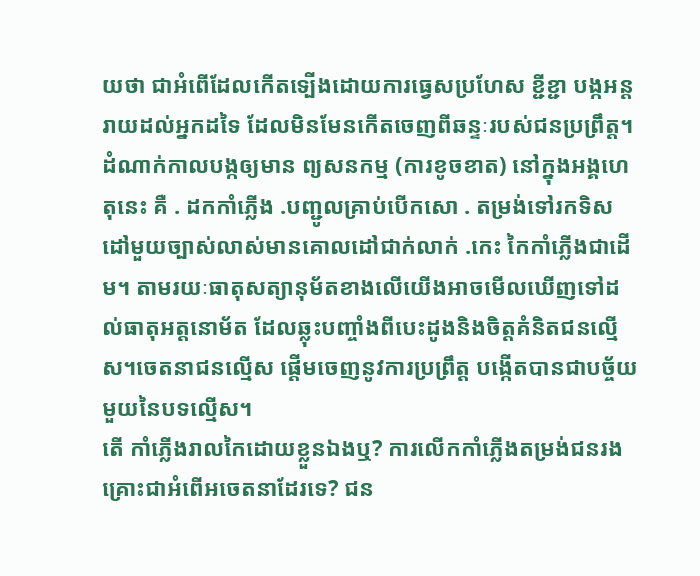យថា ជាឣំពើដែលកើតទ្បើងដោយការធ្វេសប្រហែស ខ្ជីខ្ជា បង្កឣន្តរាយដល់ឣ្នកដទៃ ដែលមិនមែនកើតចេញពីឆន្ទៈរបស់ជនប្រព្រឹត្ត។ដំណាក់កាលបង្កឲ្យមាន ព្យសនកម្ម (ការខូចខាត) នៅក្នុងឣង្គហេតុនេះ គឺ . ដកកាំភ្លើង .បញ្ជូលគ្រាប់បើកសោ . តម្រង់ទៅរកទិសដៅមួយច្បាស់លាស់មានគោលដៅជាក់លាក់ .កេះ កៃកាំភ្លើងជាដើម។ តាមរយៈធាតុសត្យានុម័តខាងលើយើងឣាចមើលឃើញទៅដល់ធាតុឣត្តនោម័ត ដែលឆ្លុះបញ្ចាំងពីបេះដូងនិងចិត្តគំនិតជនល្មើស។ចេតនាជនល្មើស ផ្តើមចេញនូវការប្រព្រឹត្ត បង្កើតបានជាបច្ច័យមួយនៃបទល្មើស។
តើ កាំភ្លើងរាលកៃដោយខ្លួនឯងឬ? ការលើកកាំភ្លើងតម្រង់ជនរងគ្រោះជាឣំពើឣចេតនាដែរទេ? ជន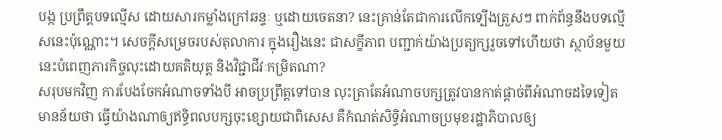បង្ក ប្រព្រឹត្តបទល្មើស ដោយសារកម្លាំងក្រៅឆន្ទៈ ឬដោយចេតនា? នេះគ្រាន់តែជាការលើកទ្បើងត្រួសៗ ពាក់ព័ន្ធនឹងបទល្មើសនេះប៉ុណ្ណោះ។ សេចក្តីសម្រេចរបស់តុលាការ ក្នុងរឿងនេះ ជាសក្ខីភាព បញ្ជាក់យ៉ាងប្រត្យក្សរួចទៅហើយថា ស្ថាប័នមួយនេះបំពេញភារកិច្ចលុះដោយគតិយុត្ត និងវិជ្ជាជីវៈកម្រិតណា?
សរុបមកវិញ ការបែងចែកឣំណាចទាំងបី ឣាចប្រព្រឹត្តទៅបាន លុះត្រាតែឣំណាចបក្សត្រូវបានកាត់ផ្តាច់ពីឣំណាចដទៃទៀត មានន័យថា ធ្វើយ៉ាងណាឲ្យឥទ្ធិពលបក្សចុះខ្សោយជាពិសេស គឺកំណត់សិទ្ធិឣំណាចប្រមុខរដ្ឋាភិបាលឲ្យ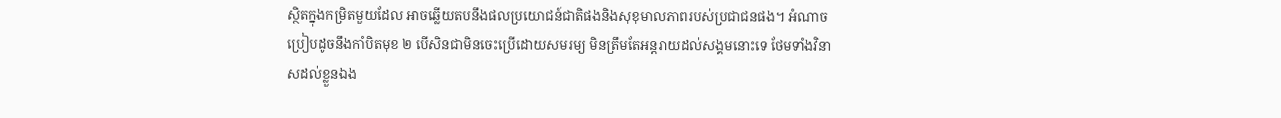ស្ថិតក្នុងកម្រិតមួយដែល ឣាចឆ្លើយតបនឹងផលប្រយោជន៍ជាតិផងនិងសុខុមាលភាពរបស់ប្រជាជនផង។ ឣំណាចប្រៀបដូចនឹងកាំបិតមុខ ២ បើសិនជាមិនចេះប្រើដោយសមរម្យ មិនត្រឹមតែឣន្តរាយដល់សង្គមនោះទេ ថែមទាំងវិនាសដល់ខ្លួនឯង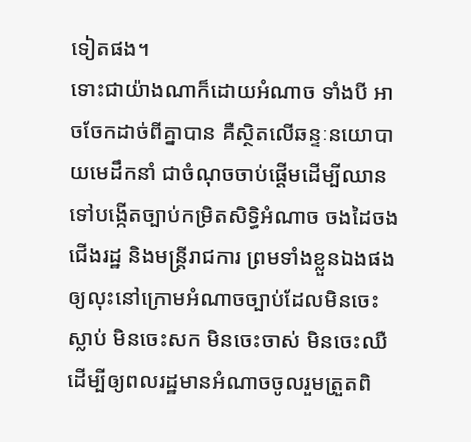ទៀតផង។
ទោះជាយ៉ាងណាក៏ដោយឣំណាច ទាំងបី ឣាចចែកដាច់ពីគ្នាបាន គឺស្ថិតលើឆន្ទៈនយោបាយមេដឹកនាំ ជាចំណុចចាប់ផ្តើមដើម្បីឈានទៅបង្កើតច្បាប់កម្រិតសិទ្ធិអំណាច ចងដៃចងជើងរដ្ឋ និងមន្ត្រីរាជការ ព្រមទាំងខ្លួនឯងផង ឲ្យលុះនៅក្រោមអំណាចច្បាប់ដែលមិនចេះស្លាប់ មិនចេះសក មិនចេះចាស់ មិនចេះឈឺ ដើម្បីឲ្យពលរដ្ឋមានអំណាចចូលរួមត្រួតពិ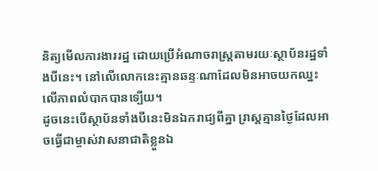និត្យមើលការងាររដ្ឋ ដោយប្រើអំណាចរាស្ត្រតាមរយៈស្ថាប័នរដ្ឋទាំងបីនេះ។ នៅលើលោកនេះគ្មានឆន្ទៈណាដែលមិនឣាចយកឈ្នះលើភាពលំបាកបានទ្បើយ។
ដូចនេះបើស្ថាប័នទាំងបីនេះមិនឯករាជ្យពីគ្នា រា្រស្តគ្មានថ្ងៃដែលអាចធ្វើជាម្ចាស់វាសនាជាតិខ្លួនឯ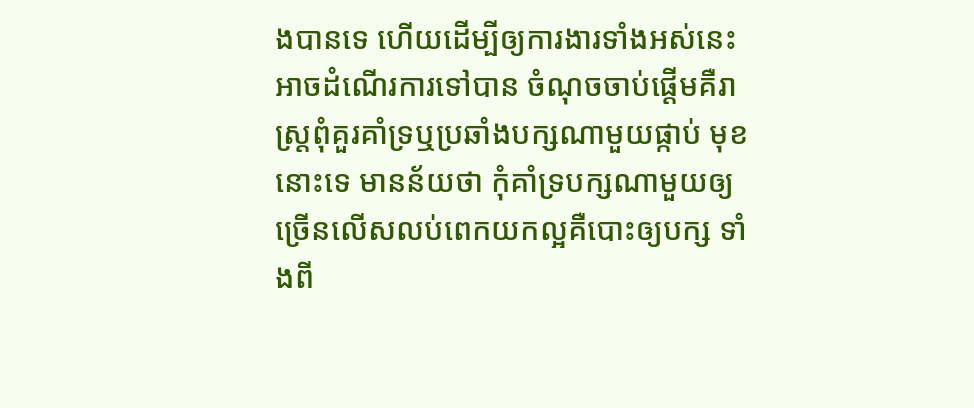ងបានទេ ហើយដើម្បីឲ្យការងារទាំងអស់នេះ អាចដំណើរការទៅបាន ចំណុចចាប់ផ្តើមគឺរាស្ត្រពុំគួរគាំទ្រឬប្រឆាំងបក្សណាមួយផ្កាប់ មុខនោះទេ មានន័យថា កុំគាំទ្របក្សណាមួយឲ្យច្រើនលើសលប់ពេកយកល្អគឺបោះឲ្យបក្ស ទាំងពី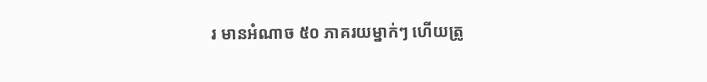រ មានអំណាច ៥០ ភាគរយម្នាក់ៗ ហើយត្រូ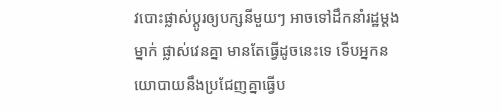វបោះផ្លាស់ប្តូរឲ្យបក្សនីមួយៗ អាចទៅដឹកនាំរដ្ឋម្តងម្នាក់ ផ្លាស់វេនគ្នា មានតែធ្វើដូចនេះទេ ទើបអ្នកនយោបាយនឹងប្រជែញគ្នាធ្វើប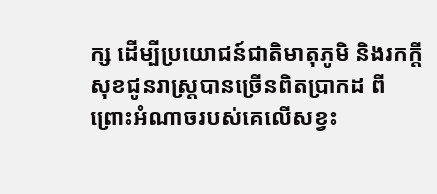ក្ស ដើម្បីប្រយោជន៍ជាតិមាតុភូមិ និងរកក្តីសុខជូនរាស្ត្របានច្រើនពិតប្រាកដ ពីព្រោះអំណាចរបស់គេលើសខ្វះ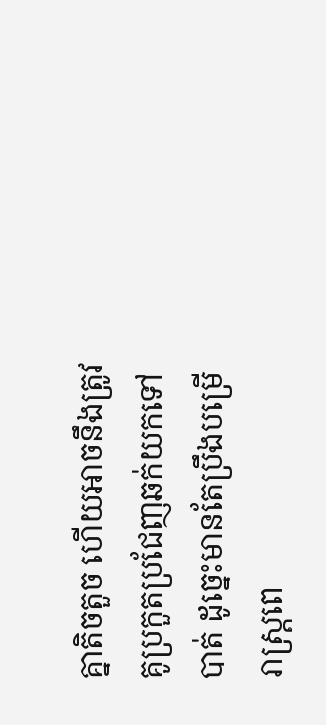គ្នាតិចតួច ហើយអាចនឹងត្រូវគូប្រកួតប្រជែញឆក់យកទៅបាត់ ដូច្នេះមានតែប្រឹងបម្រើរាស្ត្រពេ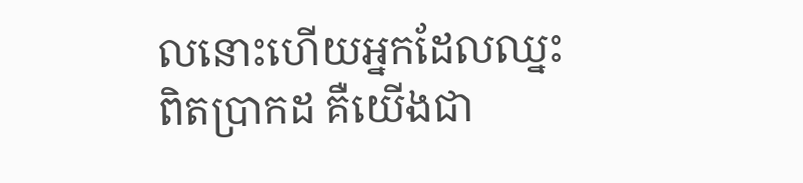លនោះហើយអ្នកដែលឈ្នះពិតប្រាកដ គឺយើងជា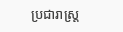ប្រជារាស្ត្រ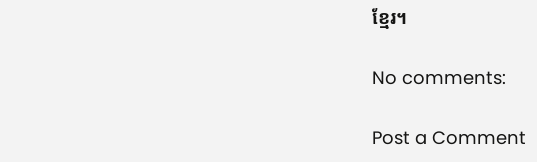ខ្មែរ។

No comments:

Post a Comment